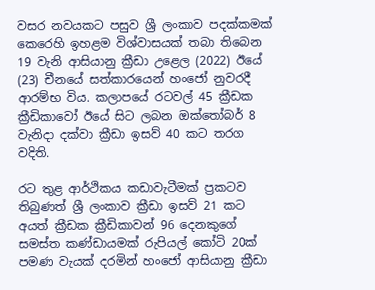වසර නවයකට පසුව ශ්‍රී ලංකාව පදක්කමක් කෙරෙහි ඉහළම විශ්වාසයක් තබා තිබෙන 19 වැනි ආසියානු ක්‍රීඩා උළෙල (2022) ඊයේ (23) චීනයේ සත්කාරයෙන් හංජෝ නුවරදී ආරම්භ විය. කලාපයේ රටවල් 45 ක්‍රීඩක ක්‍රීඩිකාවෝ ඊයේ සිට ලබන ඔක්තෝබර් 8 වැනිදා දක්වා ක්‍රීඩා ඉසව් 40 කට තරග වදිති.

රට තුළ ආර්ථිකය කඩාවැටීමක් ප්‍රකටව තිබුණත් ශ්‍රී ලංකාව ක්‍රීඩා ඉසව් 21 කට අයත් ක්‍රීඩක ක්‍රීඩිකාවන් 96 දෙනකුගේ සමස්ත කණ්ඩායමක් රුපියල් කෝටි 20ක් පමණ වැයක් දරමින් හංජෝ ආසියානු ක්‍රීඩා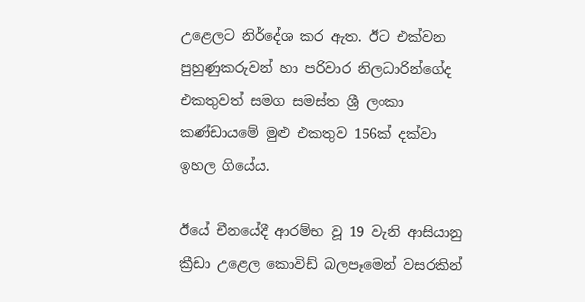උළෙලට නිර්දේශ කර ඇත. ඊට එක්වන පුහුණුකරුවන් හා පරිවාර නිලධාරින්ගේද එකතුවත් සමග සමස්ත ශ්‍රී ලංකා කණ්ඩායමේ මුළු එකතුව 156ක් දක්වා ඉහල ගියේය.

ඊයේ චීනයේදී ආරම්භ වූ 19 වැනි ආසියානු ක්‍රීඩා උළෙල කොවිඩ් බලපෑමෙන් වසරකින්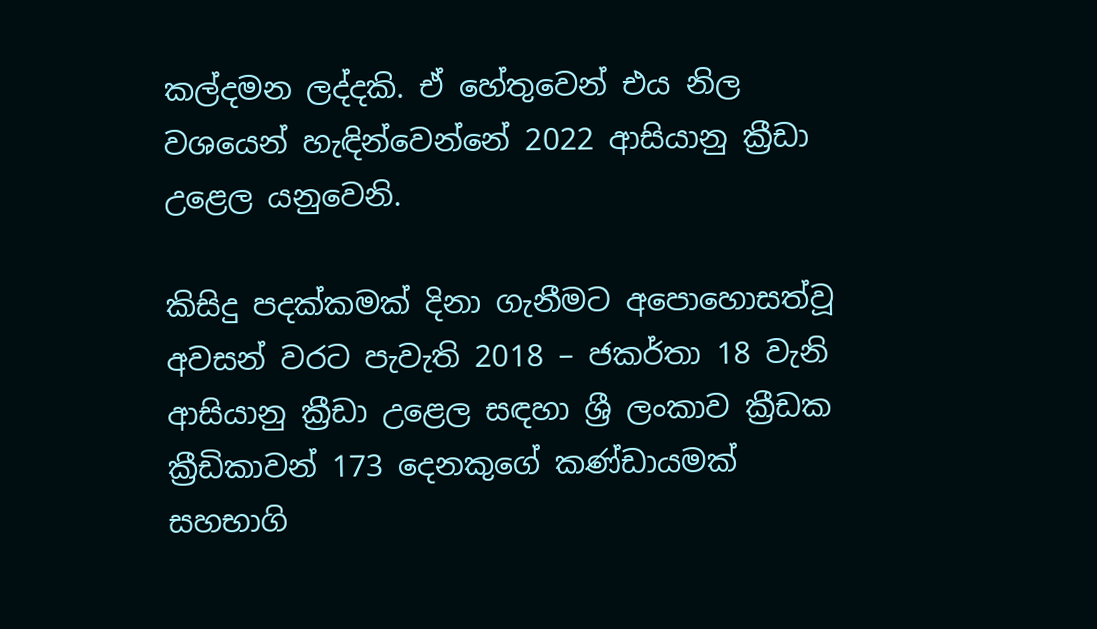කල්දමන ලද්දකි. ඒ හේතුවෙන් එය නිල වශයෙන් හැඳින්වෙන්නේ 2022 ආසියානු ක්‍රීඩා උළෙල යනුවෙනි.

කිසිදු පදක්කමක් දිනා ගැනීමට අපොහොසත්වූ අවසන් වරට පැවැති 2018 – ජකර්තා 18 වැනි ආසියානු ක්‍රීඩා උළෙල සඳහා ශ්‍රී ලංකාව ක්‍රීඩක ක්‍රීඩිකාවන් 173 දෙනකුගේ කණ්ඩායමක් සහභාගි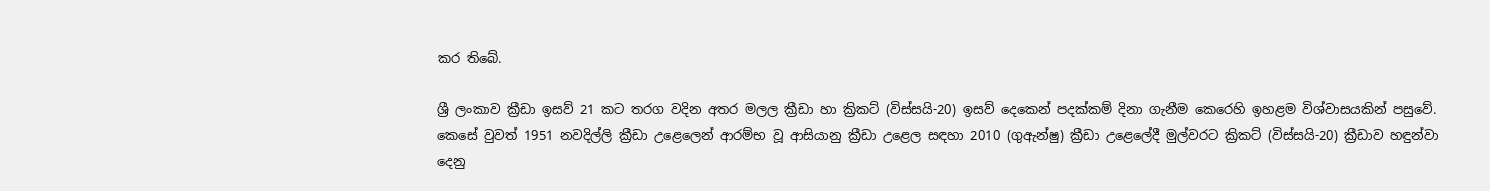කර තිබේ.

ශ්‍රී ලංකාව ක්‍රීඩා ඉසව් 21 කට තරග වදින අතර මලල ක්‍රීඩා හා ක්‍රිකට් (විස්සයි-20) ඉසව් දෙකෙන් පදක්කම් දිනා ගැනීම කෙරෙහි ඉහළම විශ්වාසයකින් පසුවේ. කෙසේ වුවත් 1951 නවදිල්ලි ක්‍රීඩා උළෙලෙන් ආරම්භ වූ ආසියානු ක්‍රීඩා උළෙල සඳහා 2010 (ගුඇන්ෂු) ක්‍රීඩා උළෙලේදී මුල්වරට ක්‍රිකට් (විස්සයි-20) ක්‍රීඩාව හඳුන්වා දෙනු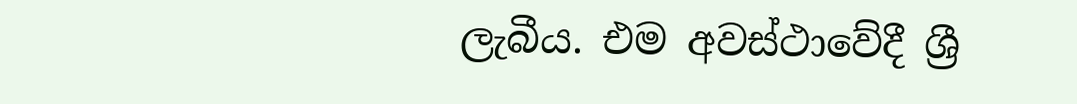ලැබීය. එම අවස්ථාවේදී ශ්‍රී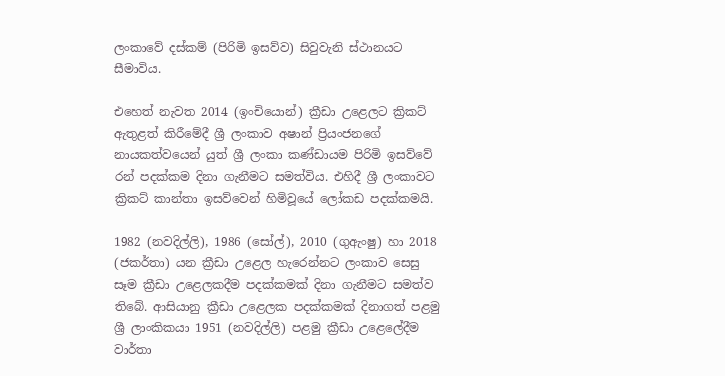ලංකාවේ දස්කම් (පිරිමි ඉසව්ව) සිවුවැනි ස්ථානයට සීමාවිය.

එහෙත් නැවත 2014 (ඉංචියොන්) ක්‍රීඩා උළෙලට ක්‍රිකට් ඇතුළත් කිරීමේදී ශ්‍රී ලංකාව අෂාන් ප්‍රියංජනගේ නායකත්වයෙන් යුත් ශ්‍රී ලංකා කණ්ඩායම පිරිමි ඉසව්වේ රන් පදක්කම දිනා ගැනීමට සමත්විය. එහිදී ශ්‍රී ලංකාවට ක්‍රිකට් කාන්තා ඉසව්වෙන් හිමිවූයේ ලෝකඩ පදක්කමයි.

1982 (නවදිල්ලි), 1986 (සෝල්), 2010 (ගුඇංෂු) හා 2018 (ජකර්තා) යන ක්‍රීඩා උළෙල හැරෙන්නට ලංකාව සෙසු සෑම ක්‍රීඩා උළෙලකදීම පදක්කමක් දිනා ගැනීමට සමත්ව තිබේ. ආසියානු ක්‍රීඩා උළෙලක පදක්කමක් දිනාගත් පළමු ශ්‍රී ලාංකිකයා 1951 (නවදිල්ලි) පළමු ක්‍රීඩා උළෙලේදීම වාර්තා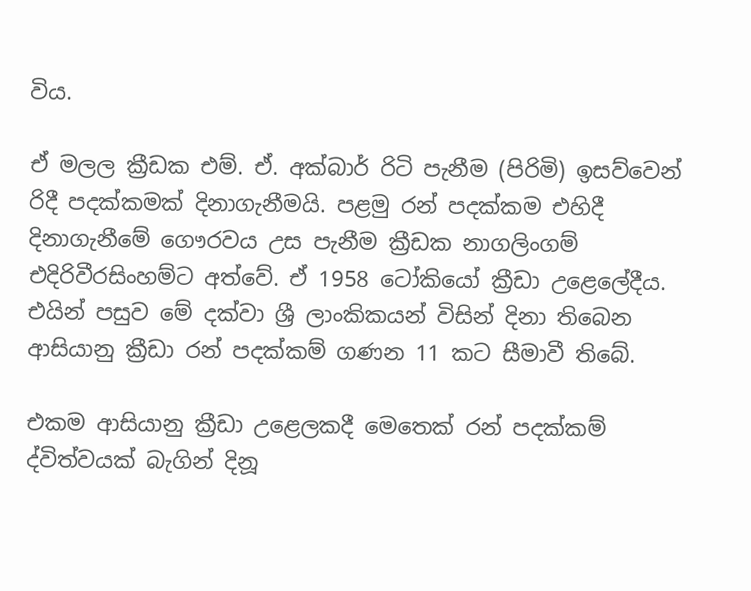විය.

ඒ මලල ක්‍රීඩක එම්. ඒ. අක්බාර් රිටි පැනීම (පිරිමි) ඉසව්වෙන් රිදී පදක්කමක් දිනාගැනීමයි. පළමු රන් පදක්කම එහිදී දිනාගැනීමේ ගෞරවය උස පැනීම ක්‍රීඩක නාගලිංගම් එදිරිවීරසිංහම්ට අත්වේ. ඒ 1958 ටෝකියෝ ක්‍රීඩා උළෙලේදීය. එයින් පසුව මේ දක්වා ශ්‍රී ලාංකිකයන් විසින් දිනා තිබෙන ආසියානු ක්‍රීඩා රන් පදක්කම් ගණන 11 කට සීමාවී තිබේ.

එකම ආසියානු ක්‍රීඩා උළෙලකදී මෙතෙක් රන් පදක්කම් ද්විත්වයක් බැගින් දිනූ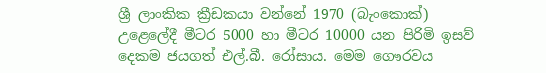ශ්‍රී ලාංකික ක්‍රීඩකයා වන්නේ 1970 (බැංකොක්) උළෙලේදී මීටර 5000 හා මීටර 10000 යන පිරිමි ඉසව් දෙකම ජයගත් එල්.බී. රෝසාය. මෙම ගෞරවය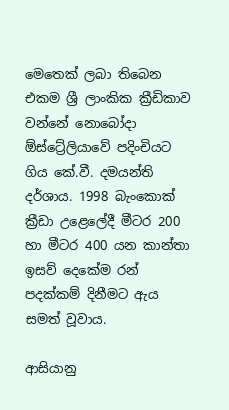මෙතෙක් ලබා තිබෙන එකම ශ්‍රී ලාංකික ක්‍රීඩිකාව වන්නේ නොබෝදා ඕස්ට්‍රේලියාවේ පදිංචියට ගිය කේ.වී. දමයන්ති දර්ශාය. 1998 බැංකොක් ක්‍රීඩා උළෙලේදී මීටර 200 හා මීටර 400 යන කාන්තා ඉසව් දෙකේම රන් පදක්කම් දිනීමට ඇය සමත් වූවාය.

ආසියානු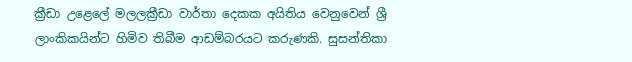ක්‍රීඩා උළෙලේ මලලක්‍රීඩා වාර්තා දෙකක අයිතිය වෙනුවෙන් ශ්‍රී ලාංකිකයින්ට හිමිව තිබීම ආඩම්බරයට කරුණකි. සුසන්තිකා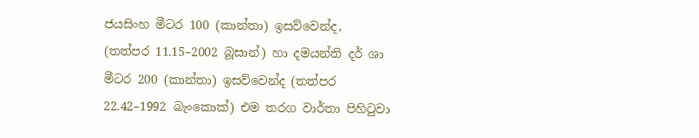ජයසිංහ මීටර 100 (කාන්තා) ඉසව්වෙන්ද, (තත්පර 11.15–2002 බූසාන්) හා දමයන්ති දර් ශා මීටර 200 (කාන්තා) ඉසව්වෙන්ද (තත්පර 22.42–1992 බැංකොක්) එම තරග වාර්තා පිහිටුවා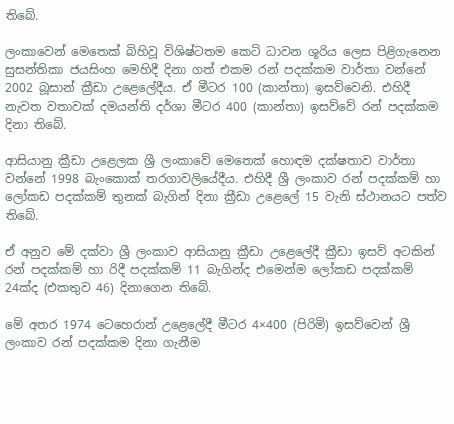තිබේ.

ලංකාවෙන් මෙතෙක් බිහිවූ විශිෂ්ටතම කෙටි ධාවන ශූරිය ලෙස පිළිගැනෙන සුසන්තිකා ජයසිංහ මෙහිදී දිනා ගත් එකම රන් පදක්කම වාර්තා වන්නේ 2002 බූසාන් ක්‍රීඩා උළෙලේදීය. ඒ මීටර 100 (කාන්තා) ඉසව්වෙනි. එහිදී නැවත වතාවක් දමයන්ති දර්ශා මීටර 400 (කාන්තා) ඉසව්වේ රන් පදක්කම දිනා තිබේ.

ආසියානු ක්‍රීඩා උළෙලක ශ්‍රී ලංකාවේ මෙතෙක් හොඳම දක්ෂතාව වාර්තා වන්නේ 1998 බැංකොක් තරගාවලියේදීය. එහිදී ශ්‍රී ලංකාව රන් පදක්කම් හා ලෝකඩ පදක්කම් තුනක් බැගින් දිනා ක්‍රීඩා උළෙලේ 15 වැනි ස්ථානයට පත්ව තිබේ.

ඒ අනුව මේ දක්වා ශ්‍රී ලංකාව ආසියානු ක්‍රීඩා උළෙලේදී ක්‍රීඩා ඉසව් අටකින් රන් පදක්කම් හා රිදී පදක්කම් 11 බැගින්ද එමෙන්ම ලෝකඩ පදක්කම් 24ක්ද (එකතුව 46) දිනාගෙන තිබේ.

මේ අතර 1974 ටෙහෙරාන් උළෙලේදී මීටර 4×400 (පිරිමි) ඉසව්වෙන් ශ්‍රී ලංකාව රන් පදක්කම දිනා ගැනීම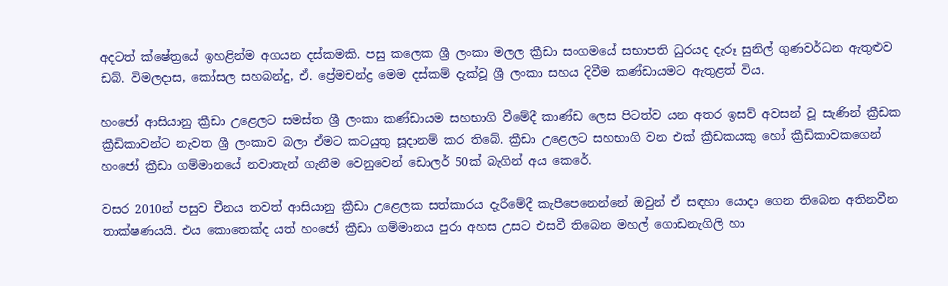අදටත් ක්ෂේත්‍රයේ ඉහළින්ම අගයන දස්කමකි. පසු කලෙක ශ්‍රී ලංකා මලල ක්‍රීඩා සංගමයේ සභාපති ධුරයද දැරූ සුනිල් ගුණවර්ධන ඇතුළුව ඩබ්. විමලදාස, කෝසල සහබන්දු, ඒ. ප්‍රේමචන්ද්‍ර මෙම දස්කම් දැක්වූ ශ්‍රී ලංකා සහය දිවීම කණ්ඩායමට ඇතුළත් විය.

හංජෝ ආසියානු ක්‍රීඩා උළෙලට සමස්ත ශ්‍රී ලංකා කණ්ඩායම සහභාගි වීමේදී කාණ්ඩ ලෙස පිටත්ව යන අතර ඉසව් අවසන් වූ සැණින් ක්‍රීඩක ක්‍රීඩිකාවන්ට නැවත ශ්‍රී ලංකාව බලා ඒමට කටයුතු සූදානම් කර තිබේ. ක්‍රීඩා උළෙලට සහභාගි වන එක් ක්‍රීඩකයකු හෝ ක්‍රීඩිකාවකගෙන් හංජෝ ක්‍රීඩා ගම්මානයේ නවාතැන් ගැනීම වෙනුවෙන් ඩොලර් 50ක් බැගින් අය කෙරේ.

වසර 2010න් පසුව චීනය තවත් ආසියානු ක්‍රීඩා උළෙලක සත්කාරය දැරීමේදී කැපීපෙනෙන්නේ ඔවුන් ඒ සඳහා යොදා ගෙන තිබෙන අතිනවීන තාක්ෂණයයි. එය කොතෙක්ද යත් හංජෝ ක්‍රීඩා ගම්මානය පුරා අහස උසට එසවී තිබෙන මහල් ගොඩනැගිලි හා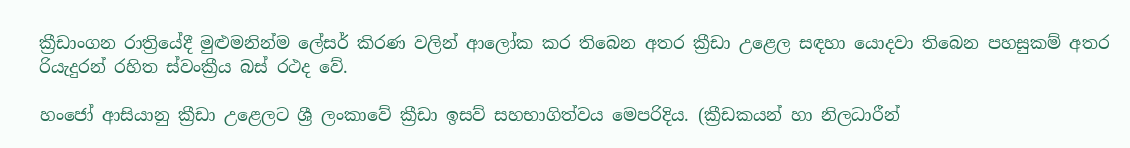ක්‍රීඩාංගන රාත්‍රියේදී මුළුමනින්ම ලේසර් කිරණ වලින් ආලෝක කර තිබෙන අතර ක්‍රීඩා උළෙල සඳහා යොදවා තිබෙන පහසුකම් අතර රියැදුරන් රහිත ස්වංක්‍රීය බස් රථද වේ.

හංජෝ ආසියානු ක්‍රීඩා උළෙලට ශ්‍රී ලංකාවේ ක්‍රීඩා ඉසව් සහභාගිත්වය මෙපරිදිය. (ක්‍රීඩකයන් හා නිලධාරීන්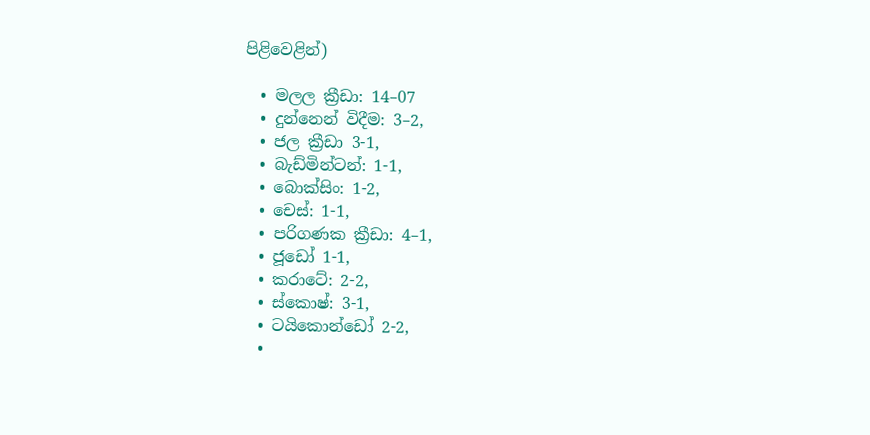පිළිවෙළින්)

  • මලල ක්‍රීඩා: 14–07
  • දුන්නෙන් විදීම: 3–2,
  • ජල ක්‍රීඩා 3-1,
  • බැඩ්මින්ටන්: 1-1,
  • බොක්සිං: 1-2,
  • චෙස්: 1-1,
  • පරිගණක ක්‍රීඩා: 4–1,
  • ජූඩෝ 1-1,
  • කරාටේ: 2-2,
  • ස්කොෂ්: 3-1,
  • ටයිකොන්ඩෝ 2-2,
  •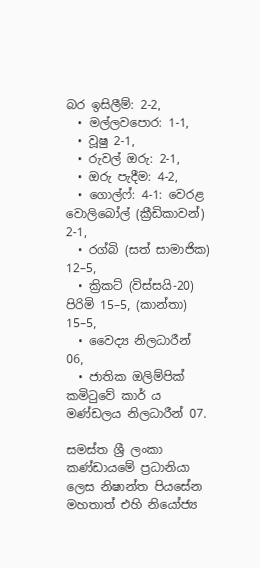බර ඉසිලීම්: 2-2,
  • මල්ලවපොර: 1-1,
  • වූෂු 2-1,
  • රුවල් ඔරු: 2-1,
  • ඔරු පැදීම: 4-2,
  • ගොල්ෆ්: 4-1: වෙරළ වොලිබෝල් (ක්‍රීඩිකාවන්) 2-1,
  • රග්බි (සත් සාමාජික) 12–5,
  • ක්‍රිකට් (විස්සයි-20) පිරිමි 15–5, (කාන්තා) 15–5,
  • වෛද්‍ය නිලධාරීන් 06,
  • ජාතික ඔලිම්පික් කමිටුවේ කාර් ය මණ්ඩලය නිලධාරීන් 07.

සමස්ත ශ්‍රී ලංකා කණ්ඩායමේ ප්‍රධානියා ලෙස නිෂාන්ත පියසේන මහතාත් එහි නියෝජ්‍ය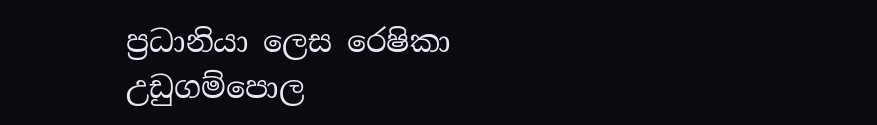ප්‍රධානියා ලෙස රෙෂිකා උඩුගම්පොල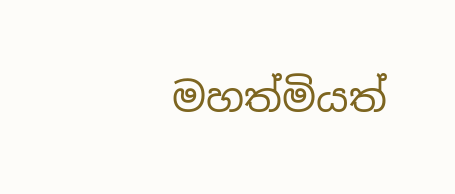මහත්මියත්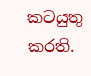කටයුතු කරති.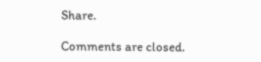Share.

Comments are closed.